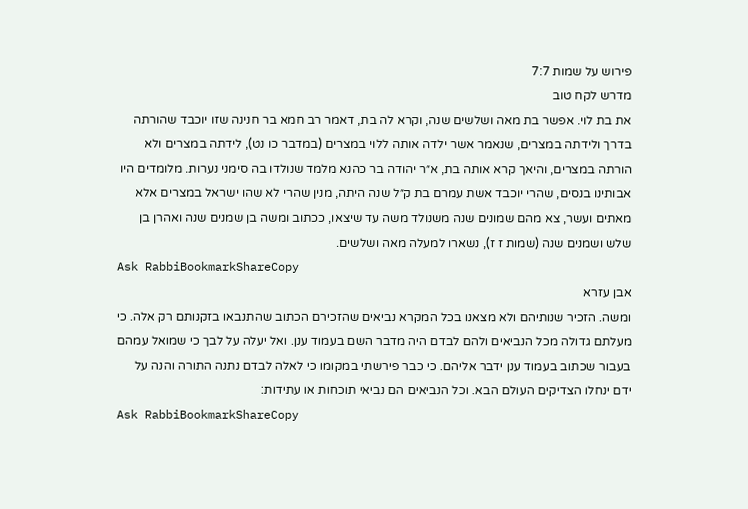פירוש על שמות 7:7
מדרש לקח טוב
את בת לוי. אפשר בת מאה ושלשים שנה, וקרא לה בת, דאמר רב חמא בר חנינה שזו יוכבד שהורתה בדרך ולידתה במצרים, שנאמר אשר ילדה אותה ללוי במצרים (במדבר כו נט), לידתה במצרים ולא הורתה במצרים, והיאך קרא אותה בת, א״ר יהודה בר כהנא מלמד שנולדו בה סימני נערות. מלומדים היו אבותינו בנסים, שהרי יוכבד אשת עמרם בת ק״ל שנה היתה, מנין שהרי לא שהו ישראל במצרים אלא מאתים ועשר, צא מהם שמונים שנה משנולד משה עד שיצאו, ככתוב ומשה בן שמנים שנה ואהרן בן שלש ושמנים שנה (שמות ז ז), נשארו למעלה מאה ושלשים.
Ask RabbiBookmarkShareCopy
אבן עזרא
ומשה. הזכיר שנותיהם ולא מצאנו בכל המקרא נביאים שהזכירם הכתוב שהתנבאו בזקנותם רק אלה. כי מעלתם גדולה מכל הנביאים ולהם לבדם היה מדבר השם בעמוד ענן. ואל יעלה על לבך כי שמואל עמהם בעבור שכתוב בעמוד ענן ידבר אליהם. כי כבר פירשתי במקומו כי לאלה לבדם נתנה התורה והנה על ידם ינחלו הצדיקים העולם הבא. וכל הנביאים הם נביאי תוכחות או עתידות:
Ask RabbiBookmarkShareCopy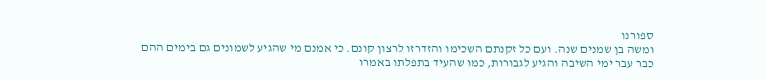ספורנו
ומשה בן שמנים שנה. ועם כל זקנתם השכימו והזדרזו לרצון קונם. כי אמנם מי שהגיע לשמונים גם בימים ההם כבר עבר ימי השיבה והגיע לגבורות, כמו שהעיד בתפלתו באמרו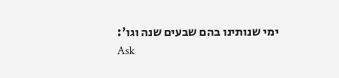ימי שנותינו בהם שבעים שנה וגו':
Ask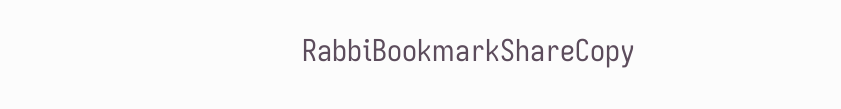RabbiBookmarkShareCopy